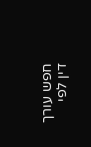חפש עורך דין לפי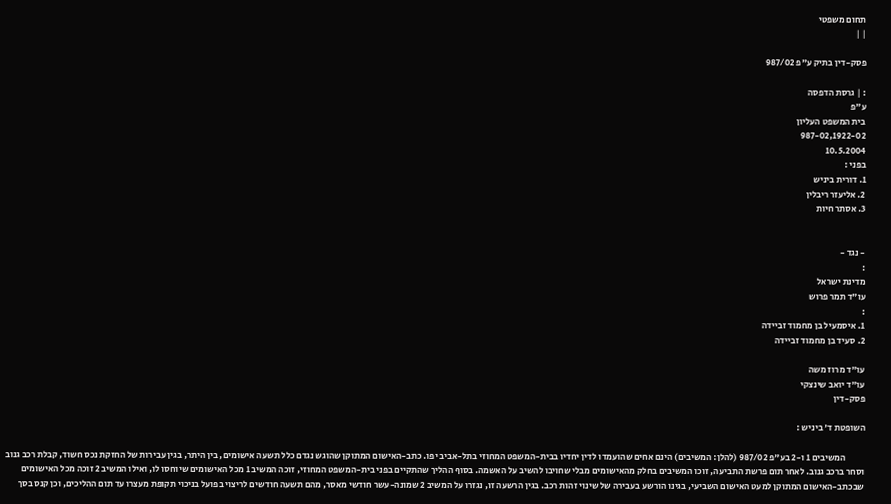תחום משפטי
| |

פסק-דין בתיק ע"פ 987/02

: | גרסת הדפסה
ע"פ
בית המשפט העליון
987-02,1922-02
10.5.2004
בפני :
1. דורית ביניש
2. אליעזר ריבלין
3. אסתר חיות


- נגד -
:
מדינת ישראל
עו"ד תמר פרוש
:
1. איסמעיל בן מחמוד זביידה
2. סעיד בן מחמוד זביידה

עו"ד מרוז משה
עו"ד יואב שינצקי
פסק-דין

השופטת ד' ביניש :

           המשיבים 1 ו-2 בע"פ 987/02 (להלן: המשיבים) הינם אחים שהועמדו לדין יחדיו בבית-המשפט המחוזי בתל-אביב יפו. כתב-האישום המתוקן שהוגש נגדם כלל תשעה אישומים, בין היתר, בגין עבירות של החזקת נכס חשוד, קבלת רכב גנוב וסחר ברכב גנוב. לאחר תום פרשת התביעה, זוכו המשיבים בחלק מהאישומים מבלי שחויבו להשיב על האשמה. בסוף ההליך שהתקיים בפני בית-המשפט המחוזי, זוכה המשיב 1 מכל האישומים שיוחסו לו, ואילו המשיב 2 זוכה מכל האישומים שבכתב-האישום המתוקן למעט האישום השביעי, בגינו הורשע בעבירה של שינוי זהות רכב. בגין הרשעה זו, נגזרו על המשיב 2 שמונה-עשר חודשי מאסר, מהם תשעה חודשים לריצוי בפועל בניכוי תקופת מעצרו עד תום ההליכים, וכן קנס בסך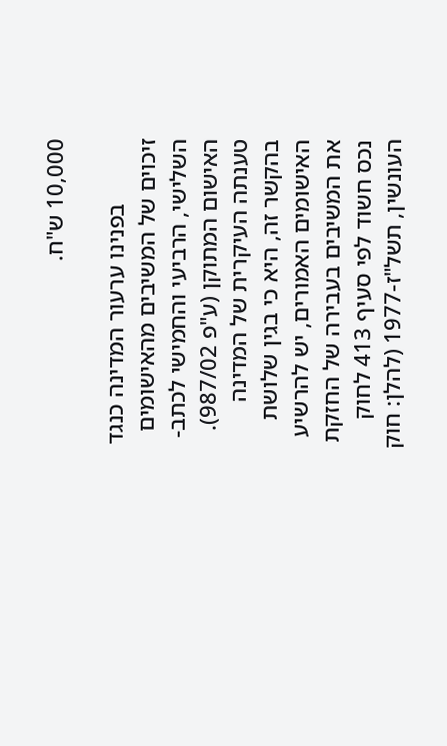10,000 ש"ח.

           בפנינו ערעור המדינה כנגד זיכוים של המשיבים מהאישומים השלישי, הרביעי והחמישי לכתב-האישום המתוקן (ע"פ 987/02). טענתה העיקרית של המדינה בהקשר זה, היא כי בגין שלושת האישומים האמורים, יש להרשיע את המשיבים בעבירה של החזקת נכס חשוד לפי סעיף 413 לחוק העונשין, תשל"ז-1977 (להלן: חוק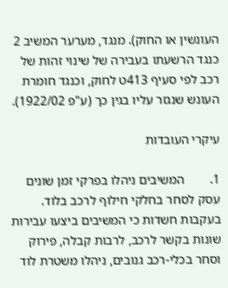העונשין או החוק). מנגד, מערער המשיב 2 כנגד הרשעתו בעבירה של שינוי זהות של רכב לפי סעיף 413ט לחוק, וכנגד חומרת העונש שנגזר עליו בגין כך (ע"פ 1922/02).

עיקרי העובדות

1.        המשיבים ניהלו בפרקי זמן שונים עסק לסחר בחלקי חילוף לרכב בלוד. בעקבות חשדות כי המשיבים ביצעו עבירות שונות בקשר לרכב, לרבות קבלה, פירוק וסחר בכלי-רכב גנובים, ניהלו משטרת לוד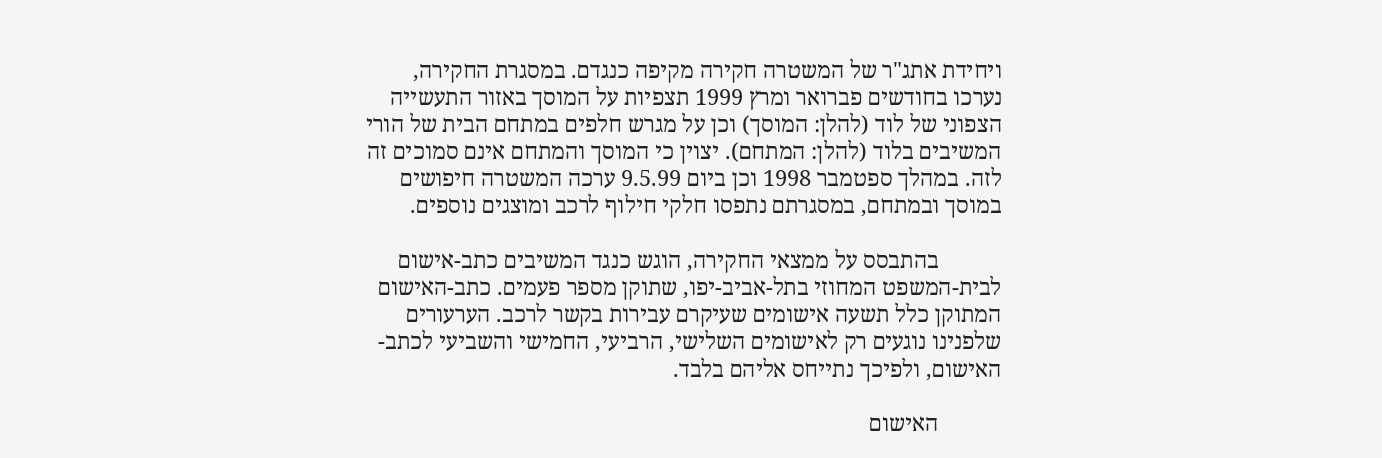ויחידת אתג"ר של המשטרה חקירה מקיפה כנגדם. במסגרת החקירה, נערכו בחודשים פברואר ומרץ 1999 תצפיות על המוסך באזור התעשייה הצפוני של לוד (להלן: המוסך) וכן על מגרש חלפים במתחם הבית של הורי המשיבים בלוד (להלן: המתחם). יצוין כי המוסך והמתחם אינם סמוכים זה לזה. במהלך ספטמבר 1998 וכן ביום 9.5.99 ערכה המשטרה חיפושים במוסך ובמתחם, במסגרתם נתפסו חלקי חילוף לרכב ומוצגים נוספים.

           בהתבסס על ממצאי החקירה, הוגש כנגד המשיבים כתב-אישום לבית-המשפט המחוזי בתל-אביב-יפו, שתוקן מספר פעמים. כתב-האישום המתוקן כלל תשעה אישומים שעיקרם עבירות בקשר לרכב. הערעורים שלפנינו נוגעים רק לאישומים השלישי, הרביעי, החמישי והשביעי לכתב-האישום, ולפיכך נתייחס אליהם בלבד.

           האישום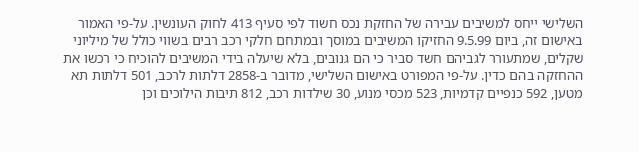השלישי ייחס למשיבים עבירה של החזקת נכס חשוד לפי סעיף 413 לחוק העונשין. על-פי האמור באישום זה, ביום 9.5.99 החזיקו המשיבים במוסך ובמתחם חלקי רכב רבים בשווי כולל של מיליוני שקלים, שמתעורר לגביהם חשד סביר כי הם גנובים, בלא שיעלה בידי המשיבים להוכיח כי רכשו את ההחזקה בהם כדין. על-פי המפורט באישום השלישי, מדובר ב-2858 דלתות לרכב, 501 דלתות תא מטען, 592 כנפיים קדמיות, 523 מכסי מנוע, 30 שילדות רכב, 812 תיבות הילוכים וכן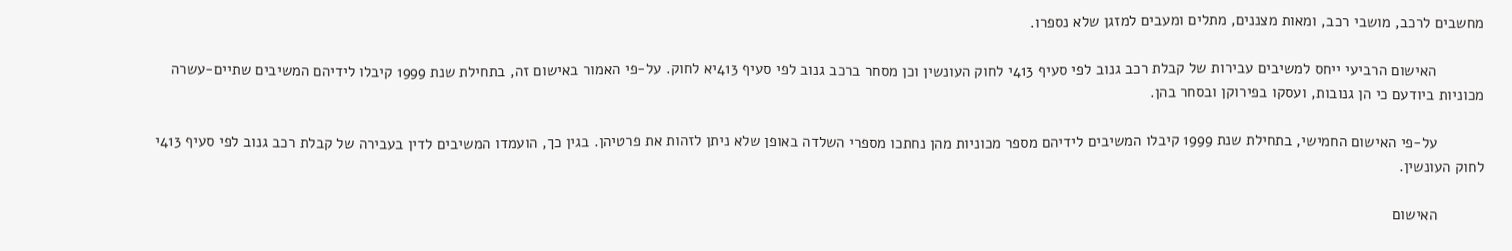מחשבים לרכב, מושבי רכב, ומאות מצננים, מתלים ומעבים למזגן שלא נספרו.

           האישום הרביעי ייחס למשיבים עבירות של קבלת רכב גנוב לפי סעיף 413י לחוק העונשין וכן מסחר ברכב גנוב לפי סעיף 413יא לחוק. על-פי האמור באישום זה, בתחילת שנת 1999 קיבלו לידיהם המשיבים שתיים-עשרה מכוניות ביודעם כי הן גנובות, ועסקו בפירוקן ובסחר בהן.

           על-פי האישום החמישי, בתחילת שנת 1999 קיבלו המשיבים לידיהם מספר מכוניות מהן נחתכו מספרי השלדה באופן שלא ניתן לזהות את פרטיהן. בגין כך, הועמדו המשיבים לדין בעבירה של קבלת רכב גנוב לפי סעיף 413י לחוק העונשין.

           האישום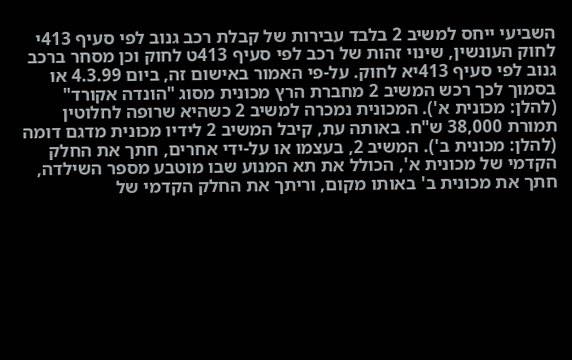השביעי ייחס למשיב 2 בלבד עבירות של קבלת רכב גנוב לפי סעיף 413י לחוק העונשין, שינוי זהות של רכב לפי סעיף 413ט לחוק וכן מסחר ברכב גנוב לפי סעיף 413יא לחוק. על-פי האמור באישום זה, ביום 4.3.99 או בסמוך לכך רכש המשיב 2 מחברת הרץ מכונית מסוג "הונדה אקורד" (להלן: מכונית א'). המכונית נמכרה למשיב 2 כשהיא שרופה לחלוטין תמורת 38,000 ש"ח. באותה עת, קיבל המשיב 2 לידיו מכונית מדגם דומה (להלן: מכונית ב'). המשיב 2, בעצמו או על-ידי אחרים, חתך את החלק הקדמי של מכונית א', הכולל את תא המנוע שבו מוטבע מספר השילדה, חתך את מכונית ב' באותו מקום, וריתך את החלק הקדמי של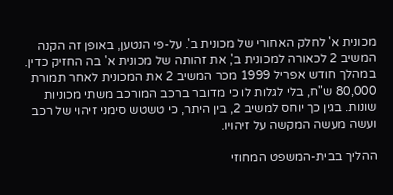מכונית א' לחלק האחורי של מכונית ב'. על-פי הנטען, באופן זה הקנה המשיב 2 לכאורה למכונית ב', את זהותה של מכונית א' בה החזיק כדין. במהלך חודש אפריל 1999 מכר המשיב 2 את המכונית לאחר תמורת 80,000 ש"ח, בלי לגלות לו כי מדובר ברכב המורכב משתי מכוניות שונות. בגין כך יוחס למשיב 2, בין היתר, כי טשטש סימני זיהוי של רכב ועשה מעשה המקשה על זיהויו.

ההליך בבית-המשפט המחוזי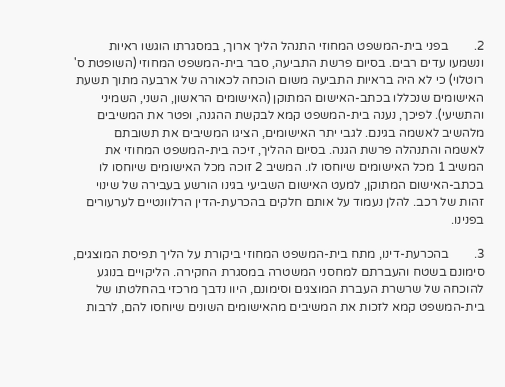2.        בפני בית-המשפט המחוזי התנהל הליך ארוך, במסגרתו הוגשו ראיות ונשמעו עדים רבים. בסיום פרשת התביעה, סבר בית-המשפט המחוזי (השופטת ס' רוטלוי) כי לא היה בראיות התביעה משום הוכחה לכאורה של ארבעה מתוך תשעת האישומים שנכללו בכתב-האישום המתוקן (האישומים הראשון, השני, השמיני והתשיעי). לפיכך, נענה בית-המשפט קמא לבקשת ההגנה, ופטר את המשיבים מלהשיב לאשמה בגינם. לגבי יתר האישומים, הציגו המשיבים את תשובתם לאשמה והתנהלה פרשת הגנה. בסיום ההליך, זיכה בית-המשפט המחוזי את המשיב 1 מכל האישומים שיוחסו לו. המשיב 2 זוכה מכל האישומים שיוחסו לו בכתב-האישום המתוקן, למעט האישום השביעי בגינו הורשע בעבירה של שינוי זהות של רכב. להלן נעמוד על אותם חלקים בהכרעת-הדין הרלוונטיים לערעורים בפנינו.

3.        בהכרעת-דינו, מתח בית-המשפט המחוזי ביקורת על הליך תפיסת המוצגים, סימונם בשטח והעברתם למחסני המשטרה במסגרת החקירה. הליקויים בנוגע להוכחה של שרשרת העברת המוצגים וסימונם, היוו נדבך מרכזי בהחלטתו של בית-המשפט קמא לזכות את המשיבים מהאישומים השונים שיוחסו להם, לרבות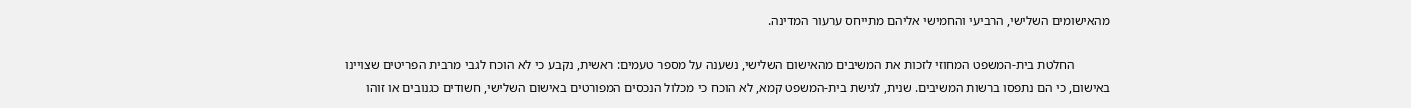מהאישומים השלישי, הרביעי והחמישי אליהם מתייחס ערעור המדינה.

           החלטת בית-המשפט המחוזי לזכות את המשיבים מהאישום השלישי, נשענה על מספר טעמים: ראשית, נקבע כי לא הוכח לגבי מרבית הפריטים שצויינו באישום, כי הם נתפסו ברשות המשיבים. שנית, לגישת בית-המשפט קמא, לא הוכח כי מכלול הנכסים המפורטים באישום השלישי, חשודים כגנובים או זוהו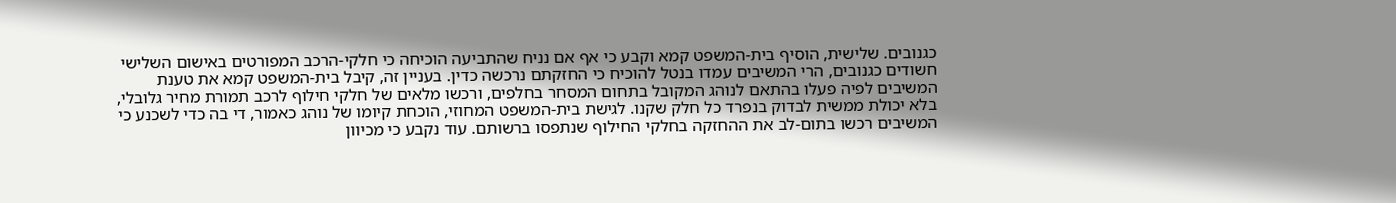כגנובים. שלישית, הוסיף בית-המשפט קמא וקבע כי אף אם נניח שהתביעה הוכיחה כי חלקי-הרכב המפורטים באישום השלישי חשודים כגנובים, הרי המשיבים עמדו בנטל להוכיח כי החזקתם נרכשה כדין. בעניין זה, קיבל בית-המשפט קמא את טענת המשיבים לפיה פעלו בהתאם לנוהג המקובל בתחום המסחר בחלפים, ורכשו מלאים של חלקי חילוף לרכב תמורת מחיר גלובלי, בלא יכולת ממשית לבדוק בנפרד כל חלק שקנו. לגישת בית-המשפט המחוזי, הוכחת קיומו של נוהג כאמור, די בה כדי לשכנע כי המשיבים רכשו בתום-לב את ההחזקה בחלקי החילוף שנתפסו ברשותם. עוד נקבע כי מכיוון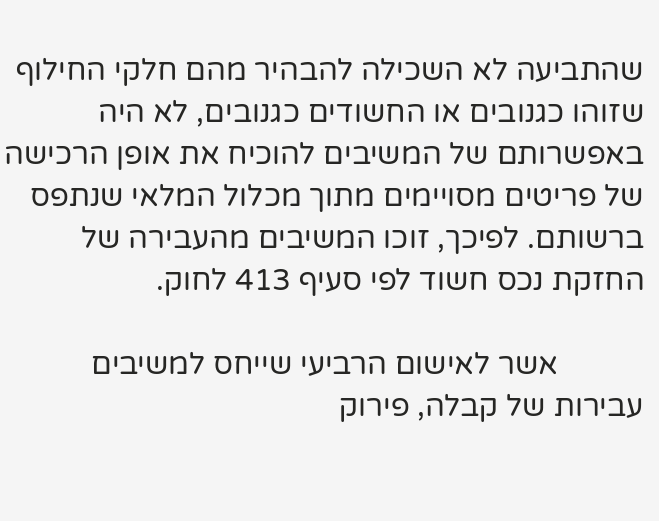שהתביעה לא השכילה להבהיר מהם חלקי החילוף שזוהו כגנובים או החשודים כגנובים, לא היה באפשרותם של המשיבים להוכיח את אופן הרכישה של פריטים מסויימים מתוך מכלול המלאי שנתפס ברשותם. לפיכך, זוכו המשיבים מהעבירה של החזקת נכס חשוד לפי סעיף 413 לחוק.

           אשר לאישום הרביעי שייחס למשיבים עבירות של קבלה, פירוק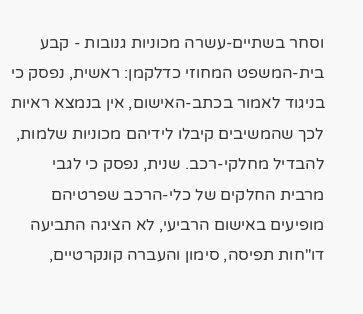וסחר בשתיים-עשרה מכוניות גנובות - קבע בית-המשפט המחוזי כדלקמן: ראשית, נפסק כי בניגוד לאמור בכתב-האישום, אין בנמצא ראיות לכך שהמשיבים קיבלו לידיהם מכוניות שלמות, להבדיל מחלקי-רכב. שנית, נפסק כי לגבי מרבית החלקים של כלי-הרכב שפרטיהם מופיעים באישום הרביעי, לא הציגה התביעה דו"חות תפיסה, סימון והעברה קונקרטיים,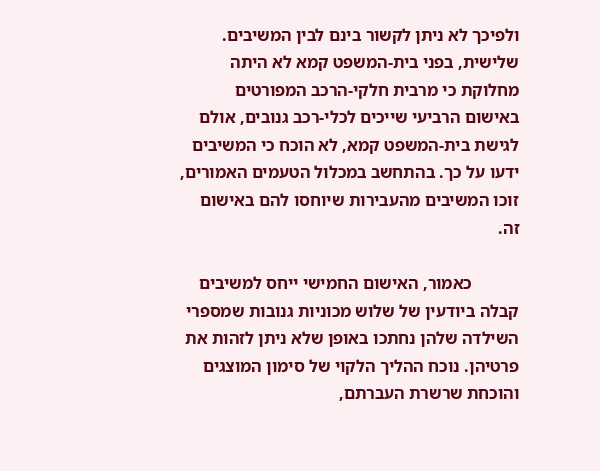ולפיכך לא ניתן לקשור בינם לבין המשיבים. שלישית, בפני בית-המשפט קמא לא היתה מחלוקת כי מרבית חלקי-הרכב המפורטים באישום הרביעי שייכים לכלי-רכב גנובים, אולם לגישת בית-המשפט קמא, לא הוכח כי המשיבים ידעו על כך. בהתחשב במכלול הטעמים האמורים, זוכו המשיבים מהעבירות שיוחסו להם באישום זה.

           כאמור, האישום החמישי ייחס למשיבים קבלה ביודעין של שלוש מכוניות גנובות שמספרי השילדה שלהן נחתכו באופן שלא ניתן לזהות את פרטיהן. נוכח ההליך הלקוי של סימון המוצגים והוכחת שרשרת העברתם,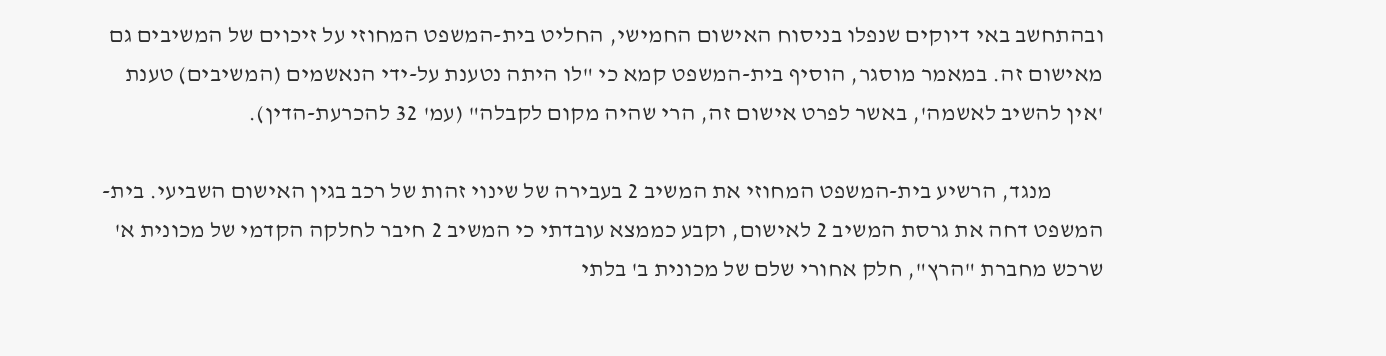ובהתחשב באי דיוקים שנפלו בניסוח האישום החמישי, החליט בית-המשפט המחוזי על זיכוים של המשיבים גם מאישום זה. במאמר מוסגר, הוסיף בית-המשפט קמא כי "לו היתה נטענת על-ידי הנאשמים (המשיבים) טענת 'אין להשיב לאשמה', באשר לפרט אישום זה, הרי שהיה מקום לקבלה" (עמ' 32 להכרעת-הדין).

           מנגד, הרשיע בית-המשפט המחוזי את המשיב 2 בעבירה של שינוי זהות של רכב בגין האישום השביעי. בית-המשפט דחה את גרסת המשיב 2 לאישום, וקבע כממצא עובדתי כי המשיב 2 חיבר לחלקה הקדמי של מכונית א' שרכש מחברת "הרץ", חלק אחורי שלם של מכונית ב' בלתי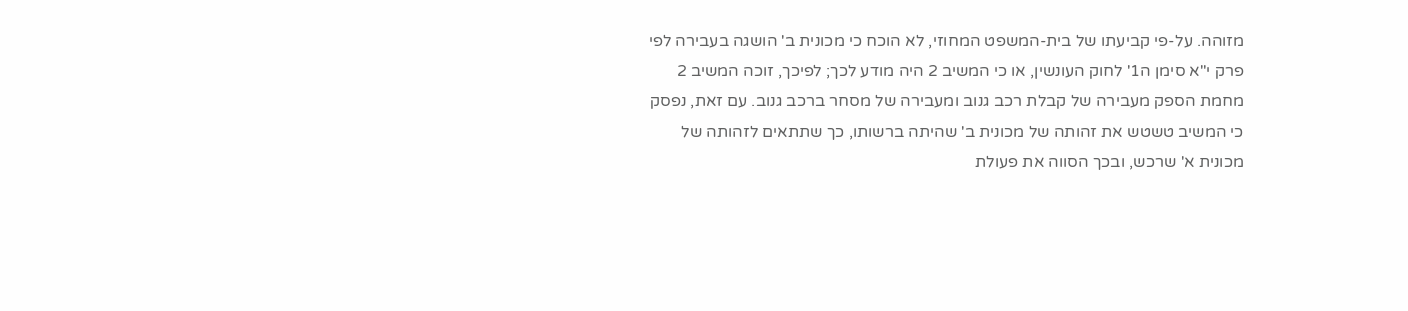מזוהה. על-פי קביעתו של בית-המשפט המחוזי, לא הוכח כי מכונית ב' הושגה בעבירה לפי פרק י"א סימן ה1' לחוק העונשין, או כי המשיב 2 היה מודע לכך; לפיכך, זוכה המשיב 2 מחמת הספק מעבירה של קבלת רכב גנוב ומעבירה של מסחר ברכב גנוב. עם זאת, נפסק כי המשיב טשטש את זהותה של מכונית ב' שהיתה ברשותו, כך שתתאים לזהותה של מכונית א' שרכש, ובכך הסווה את פעולת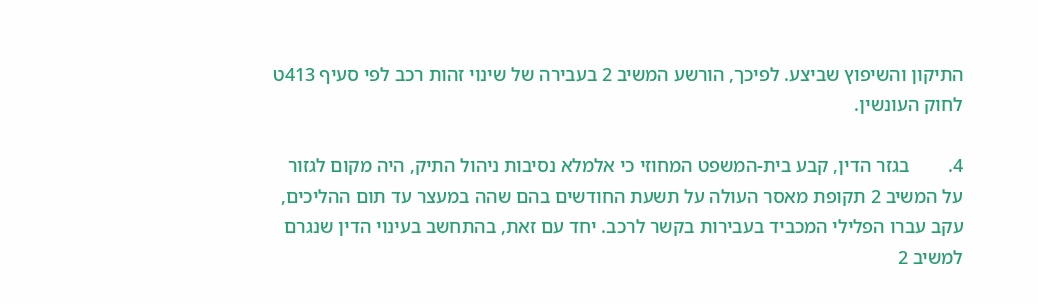התיקון והשיפוץ שביצע. לפיכך, הורשע המשיב 2 בעבירה של שינוי זהות רכב לפי סעיף 413ט לחוק העונשין.

4.        בגזר הדין, קבע בית-המשפט המחוזי כי אלמלא נסיבות ניהול התיק, היה מקום לגזור על המשיב 2 תקופת מאסר העולה על תשעת החודשים בהם שהה במעצר עד תום ההליכים, עקב עברו הפלילי המכביד בעבירות בקשר לרכב. יחד עם זאת, בהתחשב בעינוי הדין שנגרם למשיב 2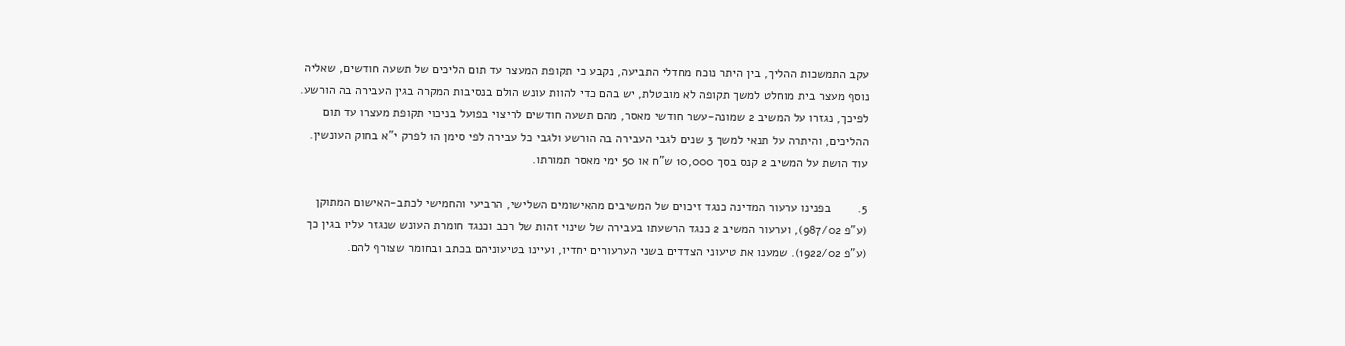עקב התמשכות ההליך, בין היתר נוכח מחדלי התביעה, נקבע כי תקופת המעצר עד תום הליכים של תשעה חודשים, שאליה נוסף מעצר בית מוחלט למשך תקופה לא מובטלת, יש בהם כדי להוות עונש הולם בנסיבות המקרה בגין העבירה בה הורשע. לפיכך, נגזרו על המשיב 2 שמונה-עשר חודשי מאסר, מהם תשעה חודשים לריצוי בפועל בניכוי תקופת מעצרו עד תום ההליכים, והיתרה על תנאי למשך 3 שנים לגבי העבירה בה הורשע ולגבי כל עבירה לפי סימן ה1 לפרק י"א בחוק העונשין. עוד הושת על המשיב 2 קנס בסך 10,000 ש"ח או 50 ימי מאסר תמורתו.

5.        בפנינו ערעור המדינה כנגד זיכוים של המשיבים מהאישומים השלישי, הרביעי והחמישי לכתב-האישום המתוקן (ע"פ 987/02), וערעור המשיב 2 כנגד הרשעתו בעבירה של שינוי זהות של רכב וכנגד חומרת העונש שנגזר עליו בגין כך (ע"פ 1922/02). שמענו את טיעוני הצדדים בשני הערעורים יחדיו, ועיינו בטיעוניהם בכתב ובחומר שצורף להם.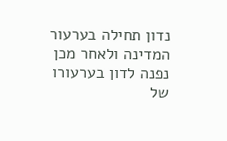נדון תחילה בערעור המדינה ולאחר מכן נפנה לדון בערעורו של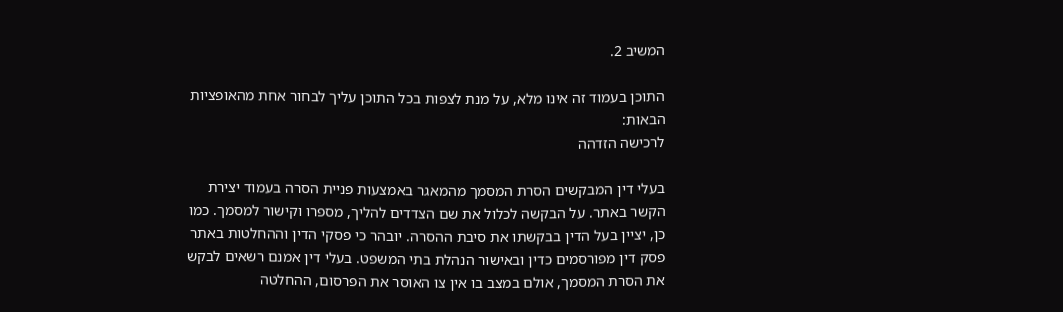המשיב 2.

התוכן בעמוד זה אינו מלא, על מנת לצפות בכל התוכן עליך לבחור אחת מהאופציות הבאות:
לרכישה הזדהה

בעלי דין המבקשים הסרת המסמך מהמאגר באמצעות פניית הסרה בעמוד יצירת הקשר באתר. על הבקשה לכלול את שם הצדדים להליך, מספרו וקישור למסמך. כמו כן, יציין בעל הדין בבקשתו את סיבת ההסרה. יובהר כי פסקי הדין וההחלטות באתר פסק דין מפורסמים כדין ובאישור הנהלת בתי המשפט. בעלי דין אמנם רשאים לבקש את הסרת המסמך, אולם במצב בו אין צו האוסר את הפרסום, ההחלטה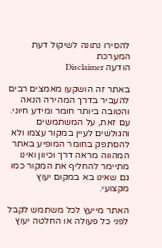להסירו נתונה לשיקול דעת המערכת
הודעה Disclaimer

באתר זה הושקעו מאמצים רבים להעביר בדרך המהירה הנאה והטובה ביותר חומר ומידע חיוני. עם זאת, על המשתמשים והגולשים לעיין במקור עצמו ולא להסתפק בחומר המופיע באתר המהווה מראה דרך וכיוון ואינו מתיימר להחליף את המקור כמו גם שאינו בא במקום יעוץ מקצועי.

האתר מייעץ לכל משתמש לקבל לפני כל פעולה או החלטה יעוץ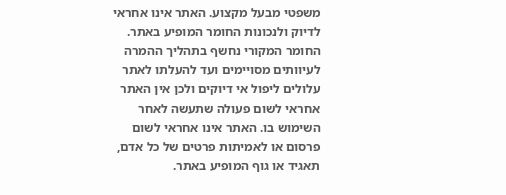משפטי מבעל מקצוע. האתר אינו אחראי לדיוק ולנכונות החומר המופיע באתר. החומר המקורי נחשף בתהליך ההמרה לעיוותים מסויימים ועד להעלתו לאתר עלולים ליפול אי דיוקים ולכן אין האתר אחראי לשום פעולה שתעשה לאחר השימוש בו. האתר אינו אחראי לשום פרסום או לאמיתות פרטים של כל אדם, תאגיד או גוף המופיע באתר.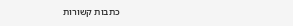כתבות קשורות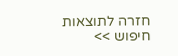חזרה לתוצאות חיפוש >>